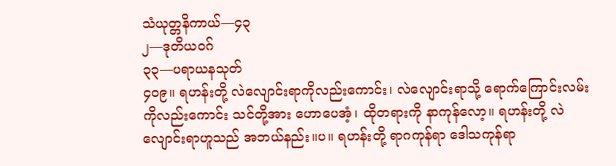သံယုတ္တနိကာယ်—၄၃
၂—ဒုတိယဝဂ်
၃၃—ပရာယနသုတ်
၄ဝ၉။ ရဟန်းတို့ လဲလျောင်းရာကိုလည်းကောင်း၊ လဲလျောင်းရာသို့ ရောက်ကြောင်းလမ်းကိုလည်းကောင်း သင်တို့အား ဟောပေအံ့၊ ထိုတရားကို နာကုန်လော့။ ရဟန်းတို့ လဲလျောင်းရာဟူသည် အဘယ်နည်း။ပ။ ရဟန်းတို့ ရာဂကုန်ရာ ဒေါသကုန်ရာ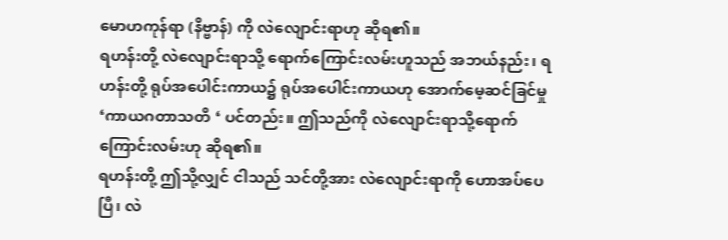မောဟကုန်ရာ (နိဗ္ဗာန်) ကို လဲလျောင်းရာဟု ဆိုရ၏။
ရဟန်းတို့ လဲလျောင်းရာသို့ ရောက်ကြောင်းလမ်းဟူသည် အဘယ်နည်း၊ ရဟန်းတို့ ရုပ်အပေါင်းကာယ၌ ရုပ်အပေါင်းကာယဟု အောက်မေ့ဆင်ခြင်မှု ‘ကာယဂတာသတိ ‘ ပင်တည်း။ ဤသည်ကို လဲလျောင်းရာသို့ရောက်ကြောင်းလမ်းဟု ဆိုရ၏။
ရဟန်းတို့ ဤသို့လျှင် ငါသည် သင်တို့အား လဲလျောင်းရာကို ဟောအပ်ပေပြီ၊ လဲ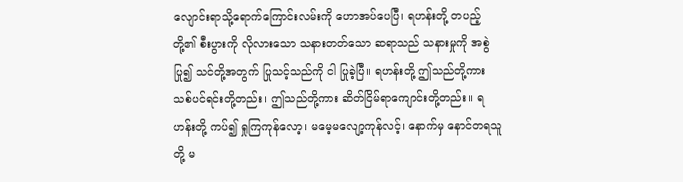လျောင်းရာသို့ရောက်ကြောင်းလမ်းကို ဟောအပ်ပေပြီ၊ ရဟန်းတို့ တပည့်တို့၏ စီးပွားကို လိုလားသော သနားတတ်သော ဆရာသည် သနားမှုကို အစွဲပြု၍ သင်တို့အတွက် ပြုသင့်သည်ကို ငါ ပြုခဲ့ပြီ။ ရဟန်းတို့ ဤသည်တို့ကား သစ်ပင်ရင်းတို့တည်း၊ ဤသည်တို့ကား ဆိတ်ငြိမ်ရာကျောင်းတို့တည်း။ ရဟန်းတို့ ကပ်၍ ရှုကြကုန်လော့၊ မမေ့မလျော့ကုန်လင့်၊ နောက်မှ နောင်တရသူတို့ မ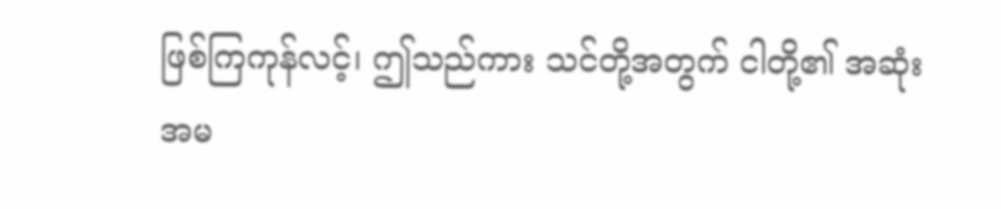ဖြစ်ကြကုန်လင့်၊ ဤသည်ကား သင်တို့အတွက် ငါတို့၏ အဆုံးအမ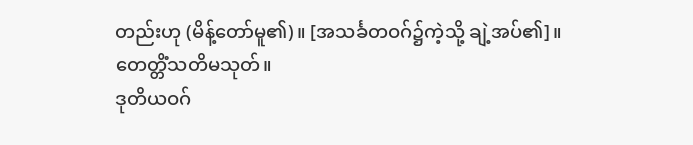တည်းဟု (မိန့်တော်မူ၏)။ [အသင်္ခတဝဂ်၌ကဲ့သို့ ချဲ့အပ်၏]။
တေတ္တိံသတိမသုတ်။
ဒုတိယဝဂ်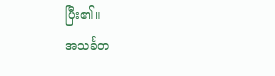ပြီး၏။
အသင်္ခတ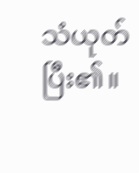သံယုတ် ပြီး၏။